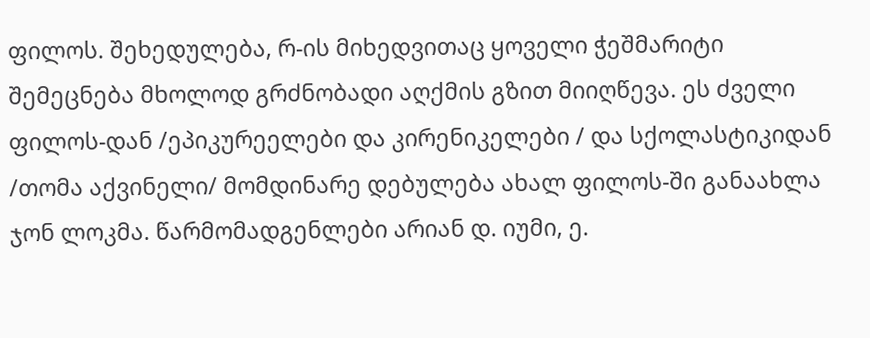ფილოს. შეხედულება, რ-ის მიხედვითაც ყოველი ჭეშმარიტი შემეცნება მხოლოდ გრძნობადი აღქმის გზით მიიღწევა. ეს ძველი ფილოს-დან /ეპიკურეელები და კირენიკელები / და სქოლასტიკიდან /თომა აქვინელი/ მომდინარე დებულება ახალ ფილოს-ში განაახლა ჯონ ლოკმა. წარმომადგენლები არიან დ. იუმი, ე.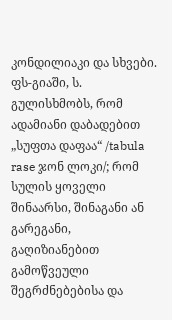კონდილიაკი და სხვები. ფს-გიაში, ს. გულისხმობს, რომ ადამიანი დაბადებით „სუფთა დაფაა“ /tabula rase ჯონ ლოკი/; რომ სულის ყოველი შინაარსი, შინაგანი ან გარეგანი, გაღიზიანებით გამოწვეული შეგრძნებებისა და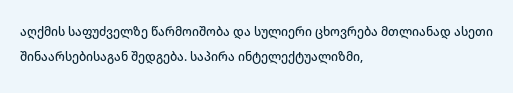აღქმის საფუძველზე წარმოიშობა და სულიერი ცხოვრება მთლიანად ასეთი შინაარსებისაგან შედგება. საპირა ინტელექტუალიზმი,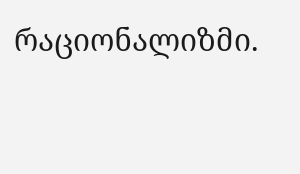რაციონალიზმი.